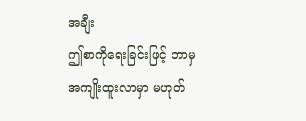အချီး
ဤစာကိုရေးခြင်းဖြင့် ဘာမှ အကျိုးထူးလာမှာ မဟုတ်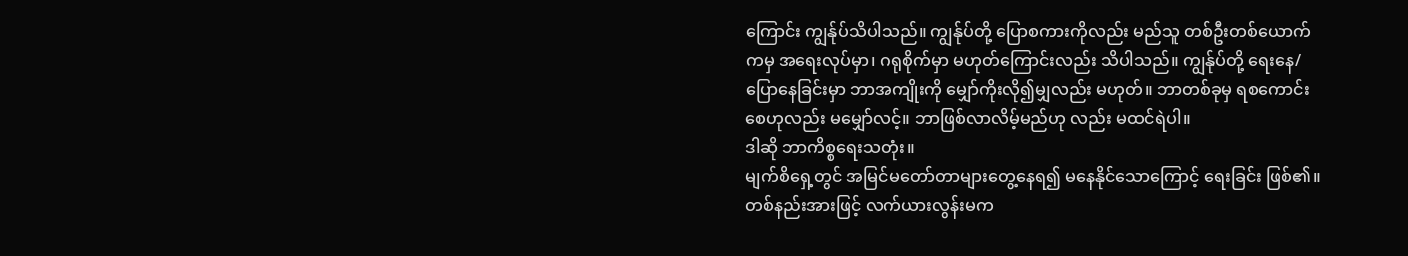ကြောင်း ကျွန်ုပ်သိပါသည်။ ကျွန်ုပ်တို့ ပြောစကားကိုလည်း မည်သူ တစ်ဦးတစ်ယောက်ကမှ အရေးလုပ်မှာ၊ ဂရုစိုက်မှာ မဟုတ်ကြောင်းလည်း သိပါသည်။ ကျွန်ုပ်တို့ ရေးနေ/ပြောနေခြင်းမှာ ဘာအကျိုးကို မျှော်ကိုးလို၍မျှလည်း မဟုတ်။ ဘာတစ်ခုမှ ရစကောင်းစေဟုလည်း မမျှော်လင့်။ ဘာဖြစ်လာလိမ့်မည်ဟု လည်း မထင်ရဲပါ။
ဒါဆို ဘာကိစ္စရေးသတုံး။
မျက်စိရှေ့တွင် အမြင်မတော်တာများတွေ့နေရ၍ မနေနိုင်သောကြောင့် ရေးခြင်း ဖြစ်၏။
တစ်နည်းအားဖြင့် လက်ယားလွန်းမက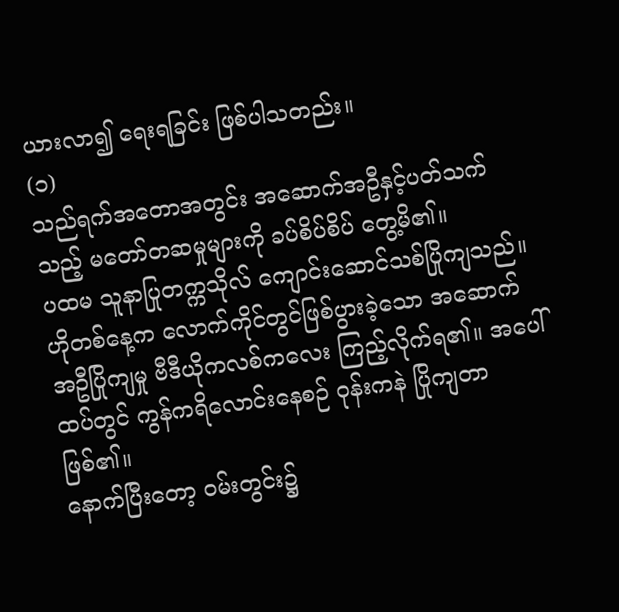ယားလာ၍ ရေးရခြင်း ဖြစ်ပါသတည်း။
(၁)
သည်ရက်အတောအတွင်း အဆောက်အဦနှင့်ပတ်သက်သည့် မတော်တဆမှုများကို ခပ်စိပ်စိပ် တွေ့မိ၏။
ပထမ သူနာပြုတက္ကသိုလ် ကျောင်းဆောင်သစ်ပြိုကျသည်။
ဟိုတစ်နေ့က လောက်ကိုင်တွင်ဖြစ်ပွားခဲ့သော အဆောက်အဦပြိုကျမှု ဗီဒီယိုကလစ်ကလေး ကြည့်လိုက်ရ၏။ အပေါ်ထပ်တွင် ကွန်ကရိလောင်းနေစဉ် ဝုန်းကနဲ ပြိုကျတာ ဖြစ်၏။
နောက်ပြီးတော့ ဝမ်းတွင်း၌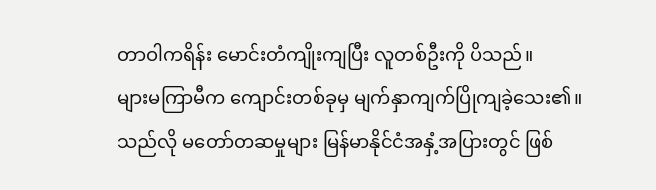တာဝါကရိန်း မောင်းတံကျိုးကျပြီး လူတစ်ဦးကို ပိသည်။
များမကြာမီက ကျောင်းတစ်ခုမှ မျက်နှာကျက်ပြိုကျခဲ့သေး၏။
သည်လို မတော်တဆမှုများ မြန်မာနိုင်ငံအနှံ့အပြားတွင် ဖြစ်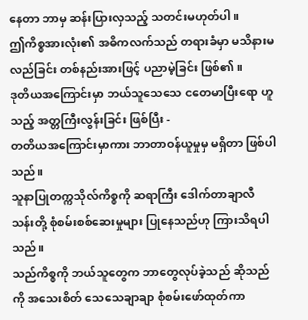နေတာ ဘာမှ ဆန်းပြားလှသည့် သတင်းမဟုတ်ပါ။
ဤကိစ္စအားလုံး၏ အဓိကလက်သည် တရားခံမှာ မသိနားမလည်ခြင်း တစ်နည်းအားဖြင့် ပညာမဲ့ခြင်း ဖြစ်၏။
ဒုတိယအကြောင်းမှာ ဘယ်သူသေသေ ငတေမာပြီးရော ဟူသည့် အတ္တကြီးလွန်းခြင်း ဖြစ်ပြီး -
တတိယအကြောင်းမှာကား ဘာတာဝန်ယူမှုမှ မရှိတာ ဖြစ်ပါသည်။
သူနာပြုတက္ကသိုလ်ကိစ္စကို ဆရာကြီး ဒေါက်တာချာလီသန်းတို့ စုံစမ်းစစ်ဆေးမှုများ ပြုနေသည်ဟု ကြားသိရပါသည်။
သည်ကိစ္စကို ဘယ်သူတွေက ဘာတွေလုပ်ခဲ့သည် ဆိုသည်ကို အသေးစိတ် သေသေချာချာ စုံစမ်းဖော်ထုတ်ကာ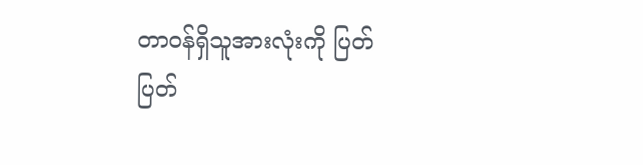တာဝန်ရှိသူအားလုံးကို ပြတ်ပြတ်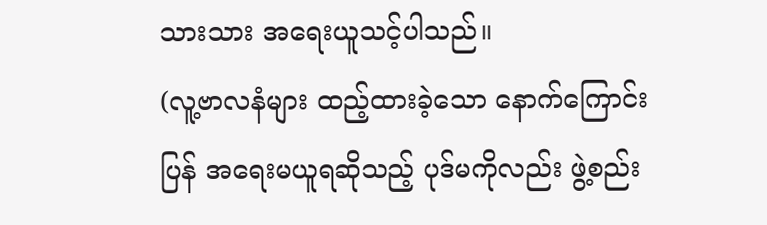သားသား အရေးယူသင့်ပါသည်။
(လူ့ဗာလနံများ ထည့်ထားခဲ့သော နောက်ကြောင်းပြန် အရေးမယူရဆိုသည့် ပုဒ်မကိုလည်း ဖွဲ့စည်း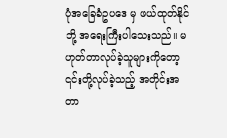ပုံအခြေခံဥပဒေ မှ ဖယ်ထုတ်နိုင်ဘို့ အရေးကြီးပါသေးသည်။ မဟုတ်တာလုပ်ခဲ့သူများကိုတော့ ၎င်းတို့လုပ်ခဲ့သည့် အတိုင်းအတာ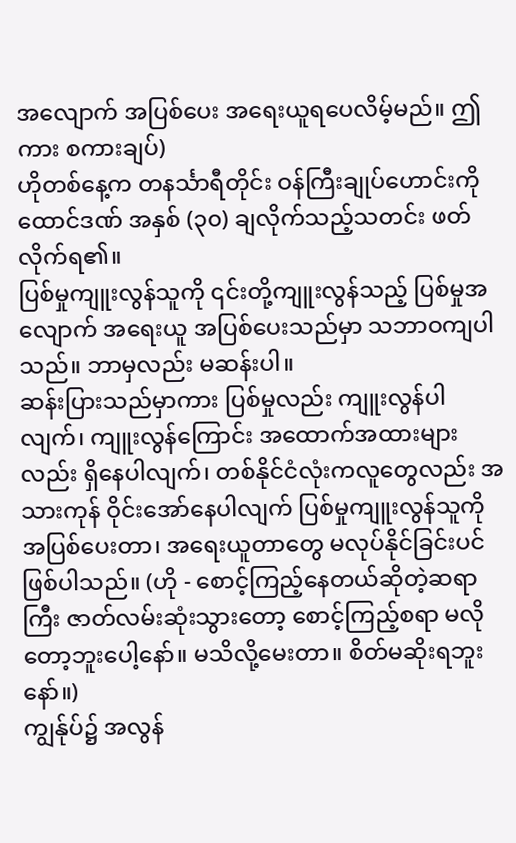အလျောက် အပြစ်ပေး အရေးယူရပေလိမ့်မည်။ ဤကား စကားချပ်)
ဟိုတစ်နေ့က တနင်္သာရီတိုင်း ဝန်ကြီးချုပ်ဟောင်းကို ထောင်ဒဏ် အနှစ် (၃၀) ချလိုက်သည့်သတင်း ဖတ်လိုက်ရ၏။
ပြစ်မှုကျူးလွန်သူကို ၎င်းတို့ကျူးလွန်သည့် ပြစ်မှုအလျောက် အရေးယူ အပြစ်ပေးသည်မှာ သဘာဝကျပါသည်။ ဘာမှလည်း မဆန်းပါ။
ဆန်းပြားသည်မှာကား ပြစ်မှုလည်း ကျူးလွန်ပါလျက်၊ ကျူးလွန်ကြောင်း အထောက်အထားများလည်း ရှိနေပါလျက်၊ တစ်နိုင်ငံလုံးကလူတွေလည်း အသားကုန် ဝိုင်းအော်နေပါလျက် ပြစ်မှုကျူးလွန်သူကို အပြစ်ပေးတာ၊ အရေးယူတာတွေ မလုပ်နိုင်ခြင်းပင် ဖြစ်ပါသည်။ (ဟို - စောင့်ကြည့်နေတယ်ဆိုတဲ့ဆရာကြီး ဇာတ်လမ်းဆုံးသွားတော့ စောင့်ကြည့်စရာ မလိုတော့ဘူးပေါ့နော်။ မသိလို့မေးတာ။ စိတ်မဆိုးရဘူးနော်။)
ကျွန်ုပ်၌ အလွန်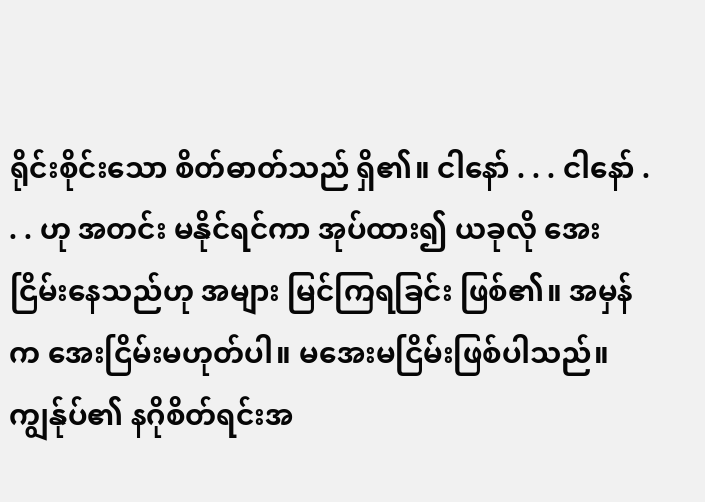ရိုင်းစိုင်းသော စိတ်ဓာတ်သည် ရှိ၏။ ငါနော် . . . ငါနော် . . . ဟု အတင်း မနိုင်ရင်ကာ အုပ်ထား၍ ယခုလို အေးငြိမ်းနေသည်ဟု အများ မြင်ကြရခြင်း ဖြစ်၏။ အမှန်က အေးငြိမ်းမဟုတ်ပါ။ မအေးမငြိမ်းဖြစ်ပါသည်။
ကျွန်ုပ်၏ နဂိုစိတ်ရင်းအ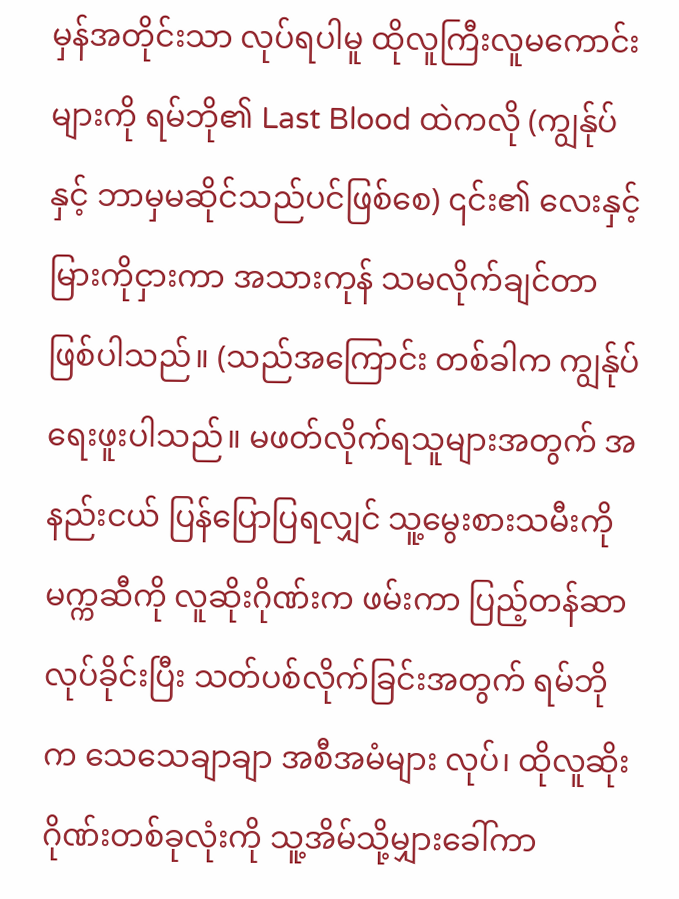မှန်အတိုင်းသာ လုပ်ရပါမူ ထိုလူကြီးလူမကောင်းများကို ရမ်ဘို၏ Last Blood ထဲကလို (ကျွန်ုပ်နှင့် ဘာမှမဆိုင်သည်ပင်ဖြစ်စေ) ၎င်း၏ လေးနှင့်မြားကိုငှားကာ အသားကုန် သမလိုက်ချင်တာ ဖြစ်ပါသည်။ (သည်အကြောင်း တစ်ခါက ကျွန်ုပ်ရေးဖူးပါသည်။ မဖတ်လိုက်ရသူများအတွက် အနည်းငယ် ပြန်ပြောပြရလျှင် သူ့မွေးစားသမီးကို မက္ကဆီကို လူဆိုးဂိုဏ်းက ဖမ်းကာ ပြည့်တန်ဆာလုပ်ခိုင်းပြီး သတ်ပစ်လိုက်ခြင်းအတွက် ရမ်ဘိုက သေသေချာချာ အစီအမံများ လုပ်၊ ထိုလူဆိုးဂိုဏ်းတစ်ခုလုံးကို သူ့အိမ်သို့မျှားခေါ်ကာ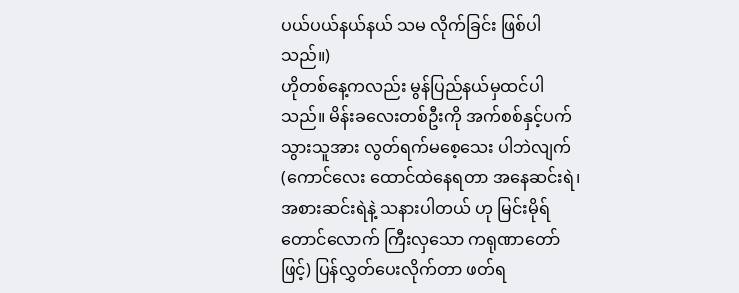ပယ်ပယ်နယ်နယ် သမ လိုက်ခြင်း ဖြစ်ပါသည်။)
ဟိုတစ်နေ့ကလည်း မွန်ပြည်နယ်မှထင်ပါသည်။ မိန်းခလေးတစ်ဦးကို အက်စစ်နှင့်ပက်သွားသူအား လွတ်ရက်မစေ့သေး ပါဘဲလျက် (ကောင်လေး ထောင်ထဲနေရတာ အနေဆင်းရဲ၊ အစားဆင်းရဲနဲ့ သနားပါတယ် ဟု မြင်းမိုရ်တောင်လောက် ကြီးလှသော ကရုဏာတော်ဖြင့်) ပြန်လွှတ်ပေးလိုက်တာ ဖတ်ရ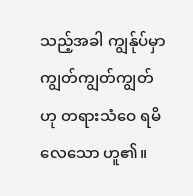သည့်အခါ ကျွန်ုပ်မှာ ကျွတ်ကျွတ်ကျွတ် ဟု တရားသံဝေ ရမိလေသော ဟူ၏။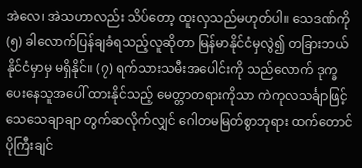အဲလေ၊ အဲသဟာလည်း သိပ်တော့ ထူးလှသည်မဟုတ်ပါ။ သေဒဏ်ကို (၅) ခါလောက်ပြန်ချခံရသည့်လူဆိုတာ မြန်မာနိုင်ငံမှလွဲ၍ တခြားဘယ်နိုင်ငံမှာမှ မရှိနိုင်။ (၇) ရက်သားသမီးအပေါင်းကို သည်လောက် ဒုက္ခပေးနေသူအပေါ် ထားနိုင်သည့် မေတ္တာတရားကိုသာ ကဲကုလသင်္ချာဖြင့် သေသေချာချာ တွက်ဆလိုက်လျှင် ဂေါတမမြတ်စွာဘုရား ထက်တောင် ပိုကြီးချင်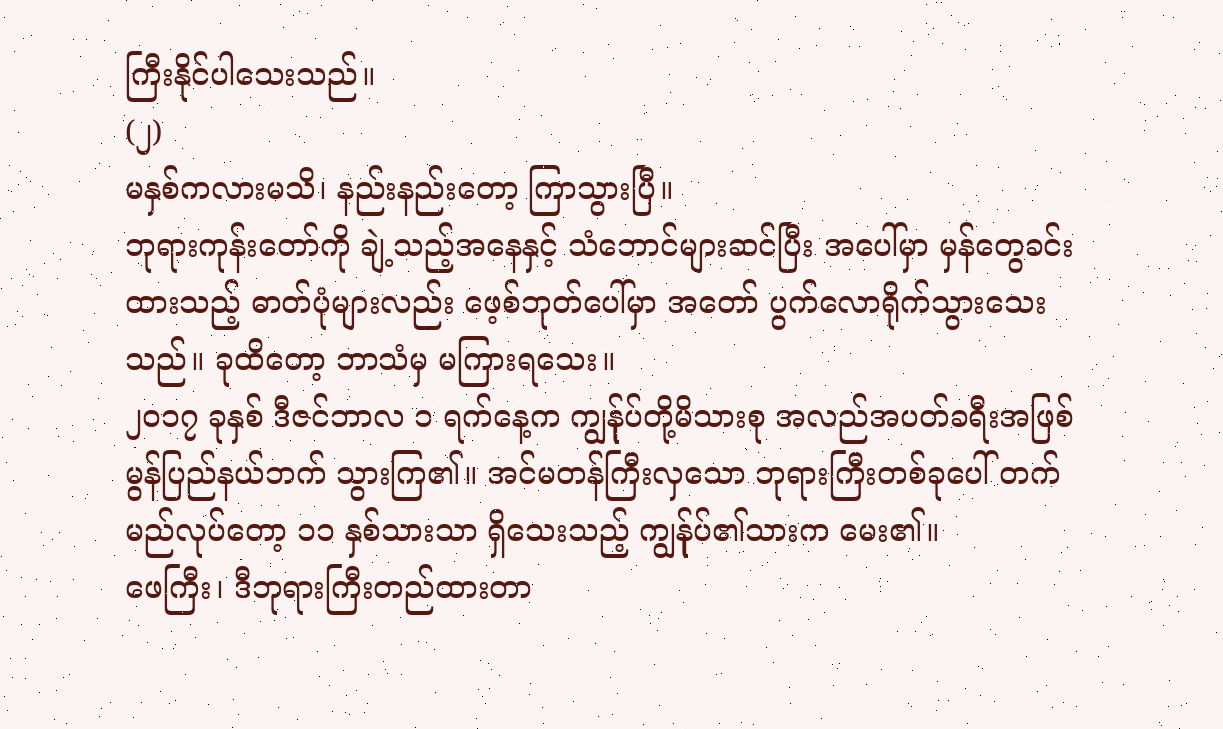ကြီးနိုင်ပါသေးသည်။
(၂)
မနှစ်ကလားမသိ၊ နည်းနည်းတော့ ကြာသွားပြီ။
ဘုရားကုန်းတော်ကို ချဲ့သည့်အနေနှင့် သံဘောင်များဆင်ပြီး အပေါ်မှာ မှန်တွေခင်းထားသည့် ဓာတ်ပုံများလည်း ဖေ့စ်ဘုတ်ပေါ်မှာ အတော် ပွက်လောရိုက်သွားသေးသည်။ ခုထိတော့ ဘာသံမှ မကြားရသေး။
၂၀၁၇ ခုနှစ် ဒီဇင်ဘာလ ၁ ရက်နေ့က ကျွန်ုပ်တို့မိသားစု အလည်အပတ်ခရီးအဖြစ် မွန်ပြည်နယ်ဘက် သွားကြ၏။ အင်မတန်ကြီးလှသော ဘုရားကြီးတစ်ခုပေါ် တက်မည်လုပ်တော့ ၁၁ နှစ်သားသာ ရှိသေးသည့် ကျွန်ုပ်၏သားက မေး၏။
ဖေကြီး၊ ဒီဘုရားကြီးတည်ထားတာ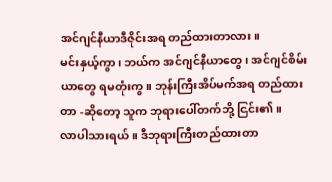အင်ဂျင်နီယာဒီဇိုင်းအရ တည်ထားတာလား။
မင်းနှယ့်ကွာ၊ ဘယ်က အင်ဂျင်နီယာတွေ၊ အင်ဂျင်စိမ်းယာတွေ ရမတုံးကွ။ ဘုန်းကြီးအိပ်မက်အရ တည်ထားတာ -ဆိုတော့ သူက ဘုရားပေါ်တက်ဘို့ ငြင်း၏။
လာပါသားရယ်။ ဒီဘုရားကြီးတည်ထားတာ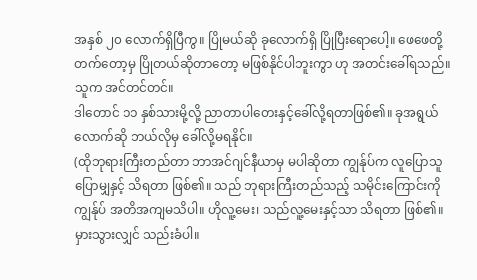အနှစ် ၂၀ လောက်ရှိပြီကွ။ ပြိုမယ်ဆို ခုလောက်ရှိ ပြိုပြီးရောပေါ့။ ဖေဖေတို့ တက်တော့မှ ပြိုတယ်ဆိုတာတော့ မဖြစ်နိုင်ပါဘူးကွာ ဟု အတင်းခေါ်ရသည်။ သူက အင်တင်တင်။
ဒါတောင် ၁၁ နှစ်သားမို့လို့ ညာတာပါတေးနှင့်ခေါ်လို့ရတာဖြစ်၏။ ခုအရွယ်လောက်ဆို ဘယ်လိုမှ ခေါ်လို့မရနိုင်။
(ထိုဘုရားကြီးတည်တာ ဘာအင်ဂျင်နီယာမှ မပါဆိုတာ ကျွန်ုပ်က လူပြောသူပြောမျှနှင့် သိရတာ ဖြစ်၏။ သည် ဘုရားကြီးတည်သည့် သမိုင်းကြောင်းကို ကျွန်ုပ် အတိအကျမသိပါ။ ဟိုလူ့မေး၊ သည်လူ့မေးနှင့်သာ သိရတာ ဖြစ်၏။ မှားသွားလျှင် သည်းခံပါ။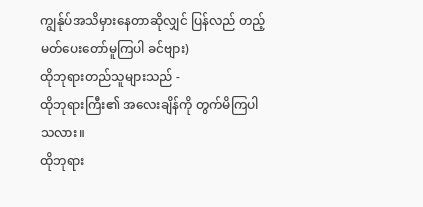ကျွန်ုပ်အသိမှားနေတာဆိုလျှင် ပြန်လည် တည့်မတ်ပေးတော်မူကြပါ ခင်ဗျား)
ထိုဘုရားတည်သူများသည် -
ထိုဘုရားကြီး၏ အလေးချိန်ကို တွက်မိကြပါသလား။
ထိုဘုရား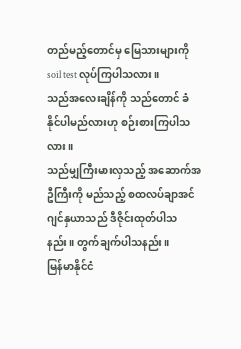တည်မည့်တောင်မှ မြေသားများကို soil test လုပ်ကြပါသလား။
သည်အလေးချိန်ကို သည်တောင် ခံနိုင်ပါမည်လားဟု စဉ်းစားကြပါသလား။
သည်မျှကြီးမားလှသည့် အဆောက်အဦကြီးကို မည်သည့် စထလပ်ချာအင်ဂျင်နှယာသည် ဒီဇိုင်းထုတ်ပါသနည်း။ တွက်ချက်ပါသနည်း။
မြန်မာနိုင်ငံ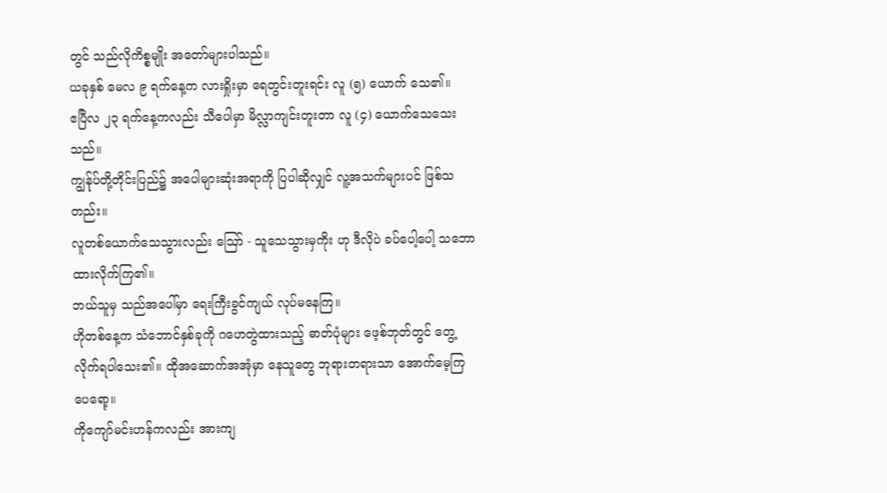တွင် သည်လိုကိစ္စမျိုး အတော်များပါသည်။
ယခုနှစ် မေလ ၉ ရက်နေ့က လားရှိုးမှာ ရေတွင်းတူးရင်း လူ (၅) ယောက် သေ၏။
ဧပြီလ ၂၃ ရက်နေ့ကလည်း သီပေါမှာ မိလ္လာကျင်းတူးတာ လူ (၄) ယောက်သေသေးသည်။
ကျွန်ုပ်တို့တိုင်းပြည်၌ အပေါများဆုံးအရာကို ပြပါဆိုလျှင် လူ့အသက်များပင် ဖြစ်သတည်း။
လူတစ်ယောက်သေသွားလည်း ဪ - သူသေသွားမှကိုး ဟု ဒီလိုပဲ ခပ်ပေါ့ပေါ့ သဘောထားလိုက်ကြ၏။
ဘယ်သူမှ သည်အပေါ်မှာ ရေးကြီးခွင်ကျယ် လုပ်မနေကြ။
ဟိုတစ်နေ့က သံဘောင်နှစ်ခုကို ဂဟေတွဲထားသည့် ဓာတ်ပုံများ ဖေ့စ်ဘုတ်တွင် တွေ့လိုက်ရပါသေး၏။ ထိုအဆောက်အအုံမှာ နေသူတွေ ဘုရားတရားသာ အောက်မေ့ကြပေရော့။
ကိုကျော်မင်းဟန်ကလည်း အားကျ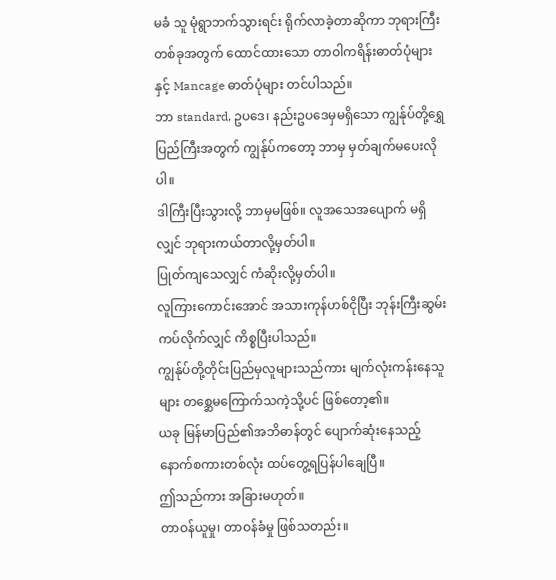မခံ သူ မုံရွာဘက်သွားရင်း ရိုက်လာခဲ့တာဆိုကာ ဘုရားကြီးတစ်ခုအတွက် ထောင်ထားသော တာဝါကရိန်းဓာတ်ပုံများနှင့် Mancage ဓာတ်ပုံများ တင်ပါသည်။
ဘာ standard, ဥပဒေ၊ နည်းဥပဒေမှမရှိသော ကျွန်ုပ်တို့ရွှေပြည်ကြီးအတွက် ကျွန်ုပ်ကတော့ ဘာမှ မှတ်ချက်မပေးလိုပါ။
ဒါကြီးပြီးသွားလို့ ဘာမှမဖြစ်။ လူအသေအပျောက် မရှိလျှင် ဘုရားကယ်တာလို့မှတ်ပါ။
ပြုတ်ကျသေလျှင် ကံဆိုးလို့မှတ်ပါ။
လူကြားကောင်းအောင် အသားကုန်ဟစ်ငိုပြီး ဘုန်းကြီးဆွမ်းကပ်လိုက်လျှင် ကိစ္စပြီးပါသည်။
ကျွန်ုပ်တို့တိုင်းပြည်မှလူများသည်ကား မျက်လုံးကန်းနေသူများ တစ္ဆေမကြောက်သကဲ့သို့ပင် ဖြစ်တော့၏။
ယခု မြန်မာပြည်၏အဘိဓာန်တွင် ပျောက်ဆုံးနေသည့် နောက်စကားတစ်လုံး ထပ်တွေ့ရပြန်ပါချေပြီ။
ဤသည်ကား အခြားမဟုတ်။
တာဝန်ယူမှု၊ တာဝန်ခံမှု ဖြစ်သတည်း။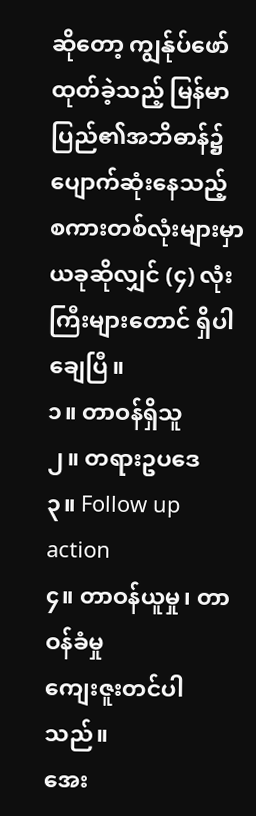ဆိုတော့ ကျွန်ုပ်ဖော်ထုတ်ခဲ့သည့် မြန်မာပြည်၏အဘိဓာန်၌ ပျောက်ဆုံးနေသည့် စကားတစ်လုံးများမှာ ယခုဆိုလျှင် (၄) လုံးကြီးများတောင် ရှိပါချေပြီ။
၁။ တာဝန်ရှိသူ
၂။ တရားဥပဒေ
၃။ Follow up action
၄။ တာဝန်ယူမှု၊ တာဝန်ခံမှု
ကျေးဇူးတင်ပါသည်။
အေး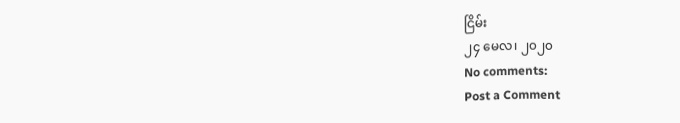ငြိမ်း
၂၄ မေလ၊ ၂၀၂၀
No comments:
Post a Comment